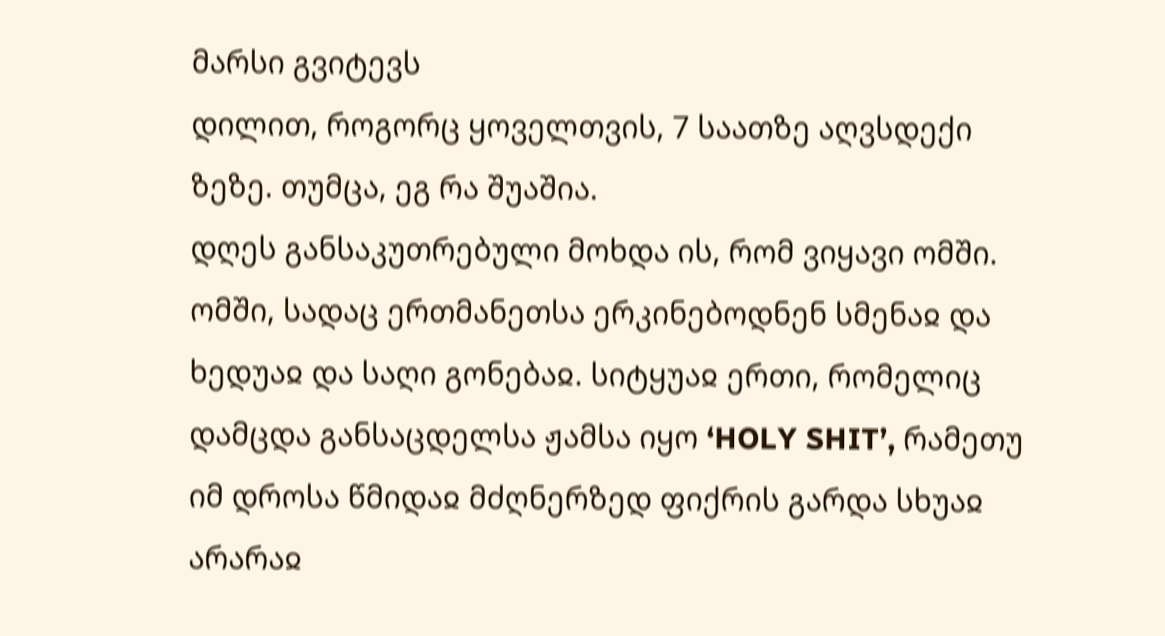მარსი გვიტევს
დილით, როგორც ყოველთვის, 7 საათზე აღვსდექი ზეზე. თუმცა, ეგ რა შუაშია.
დღეს განსაკუთრებული მოხდა ის, რომ ვიყავი ომში. ომში, სადაც ერთმანეთსა ერკინებოდნენ სმენაჲ და ხედუაჲ და საღი გონებაჲ. სიტყუაჲ ერთი, რომელიც დამცდა განსაცდელსა ჟამსა იყო ‘HOLY SHIT’, რამეთუ იმ დროსა წმიდაჲ მძღნერზედ ფიქრის გარდა სხუაჲ არარაჲ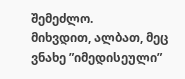შემეძლო.
მიხვდით, ალბათ, მეც ვნახე ”იმედისეული”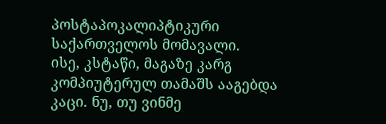პოსტაპოკალიპტიკური საქართველოს მომავალი.
ისე, კსტაწი, მაგაზე კარგ კომპიუტერულ თამაშს ააგებდა კაცი. ნუ, თუ ვინმე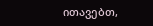ითავებთ,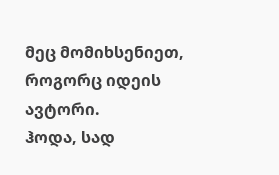მეც მომიხსენიეთ, როგორც იდეის ავტორი.
ჰოდა, სად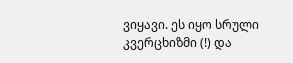ვიყავი. ეს იყო სრული კვერცხიზმი (!) და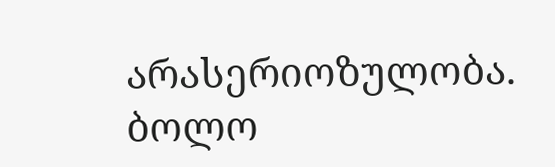არასერიოზულობა. ბოლო